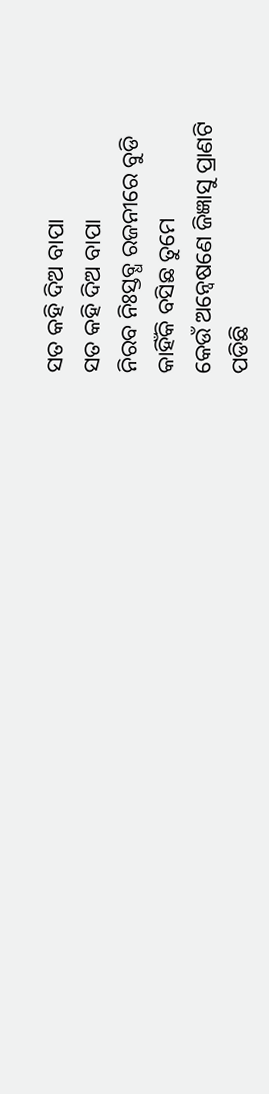ସତ କହି ଦିଅ ବାପା
ସତ କହି ଦିଅ ବାପା
ନିରବ ନିଃସ୍ତବ୍ଧ ରଜନୀରେ ବୁଡି
କାହିଁକି ବସିଛ ତୁମେ
କେଉଁ ଅନ୍ୱେଷଣେ ଜିଜ୍ଞାସୁ ପ୍ରାଣଟି
ପଡିଛି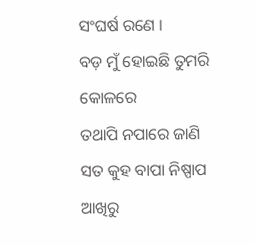ସଂଘର୍ଷ ରଣେ ।
ବଡ଼ ମୁଁ ହୋଇଛି ତୁମରି କୋଳରେ
ତଥାପି ନପାରେ ଜାଣି
ସତ କୁହ ବାପା ନିଷ୍ପାପ ଆଖିରୁ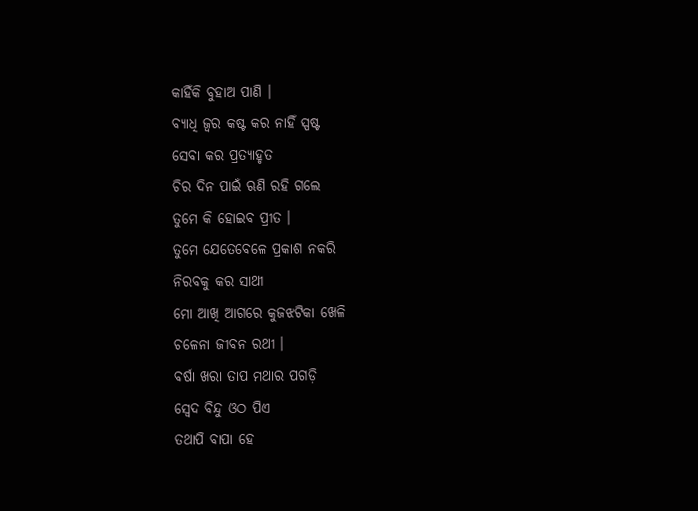କାହିଁକି ବୁହାଅ ପାଣି ।
ବ୍ୟାଧି ଜ୍ୱର କଷ୍ଟ କର ନାହିଁ ସ୍ପଷ୍ଟ
ସେବା କର ପ୍ରତ୍ୟାହୃତ
ଚିର ଦିନ ପାଇଁ ଋଣି ରହି ଗଲେ
ତୁମେ କି ହୋଇବ ପ୍ରୀତ ।
ତୁମେ ଯେତେବେଳେ ପ୍ରକାଶ ନକରି
ନିରବକୁ କର ସାଥୀ
ମୋ ଆଖି ଆଗରେ କୁଜଝଟିକା ଖେଳି
ଚଳେନା ଜୀବନ ରଥୀ ।
ବର୍ଷା ଖରା ତାପ ମଥାର ପଗଡ଼ି
ସ୍ୱେଦ ବିନ୍ଦୁ ଓଠ ପିଏ
ତଥାପି ବାପା ହେ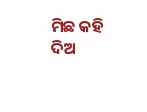ମିଛ କହି ଦିଅ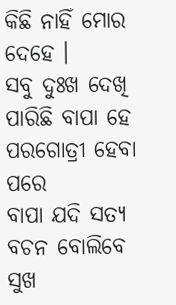କିଛି ନାହିଁ ମୋର ଦେହେ ।
ସବୁ ଦୁଃଖ ଦେଖି ପାରିଛି ବାପା ହେ
ପରଗୋତ୍ରୀ ହେବା ପରେ
ବାପା ଯଦି ସତ୍ୟ ବଚନ ବୋଲିବେ
ସୁଖ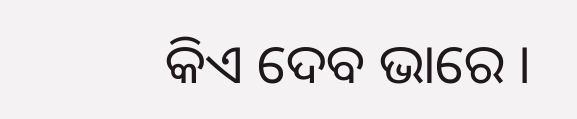କିଏ ଦେବ ଭାରେ ।